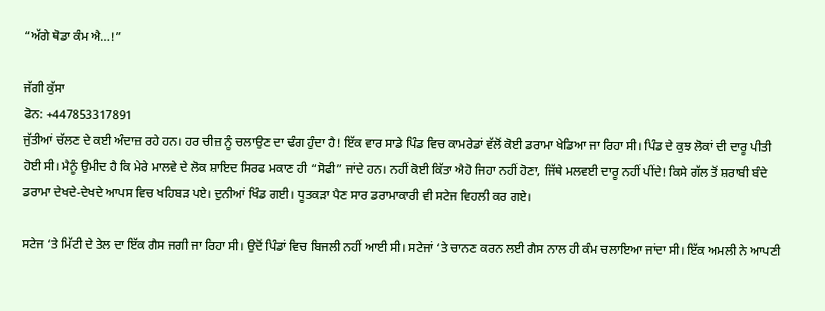“ਅੱਗੇ ਥੋਡਾ ਕੰਮ ਐ…!”

ਜੱਗੀ ਕੁੱਸਾ
ਫੋਨ: +447853317891
ਜੁੱਤੀਆਂ ਚੱਲਣ ਦੇ ਕਈ ਅੰਦਾਜ਼ ਰਹੇ ਹਨ। ਹਰ ਚੀਜ਼ ਨੂੰ ਚਲਾਉਣ ਦਾ ਢੰਗ ਹੁੰਦਾ ਹੈ! ਇੱਕ ਵਾਰ ਸਾਡੇ ਪਿੰਡ ਵਿਚ ਕਾਮਰੇਡਾਂ ਵੱਲੋਂ ਕੋਈ ਡਰਾਮਾ ਖੇਡਿਆ ਜਾ ਰਿਹਾ ਸੀ। ਪਿੰਡ ਦੇ ਕੁਝ ਲੋਕਾਂ ਦੀ ਦਾਰੂ ਪੀਤੀ ਹੋਈ ਸੀ। ਮੈਨੂੰ ਉਮੀਦ ਹੈ ਕਿ ਮੇਰੇ ਮਾਲਵੇ ਦੇ ਲੋਕ ਸ਼ਾਇਦ ਸਿਰਫ ਮਕਾਣ ਹੀ “ਸੋਫੀ” ਜਾਂਦੇ ਹਨ। ਨਹੀਂ ਕੋਈ ਕਿੱਤਾ ਐਹੋ ਜਿਹਾ ਨਹੀਂ ਹੋਣਾ, ਜਿੱਥੇ ਮਲਵਈ ਦਾਰੂ ਨਹੀਂ ਪੀਂਦੇ! ਕਿਸੇ ਗੱਲ ਤੋਂ ਸ਼ਰਾਬੀ ਬੰਦੇ ਡਰਾਮਾ ਦੇਖਦੇ-ਦੇਖਦੇ ਆਪਸ ਵਿਚ ਖਹਿਬੜ ਪਏ। ਦੁਨੀਆਂ ਖਿੰਡ ਗਈ। ਧੂਤਕੜਾ ਪੈਣ ਸਾਰ ਡਰਾਮਾਕਾਰੀ ਵੀ ਸਟੇਜ ਵਿਹਲੀ ਕਰ ਗਏ।

ਸਟੇਜ ‘ਤੇ ਮਿੱਟੀ ਦੇ ਤੇਲ ਦਾ ਇੱਕ ਗੈਸ ਜਗੀ ਜਾ ਰਿਹਾ ਸੀ। ਉਦੋਂ ਪਿੰਡਾਂ ਵਿਚ ਬਿਜਲੀ ਨਹੀਂ ਆਈ ਸੀ। ਸਟੇਜਾਂ ‘ਤੇ ਚਾਨਣ ਕਰਨ ਲਈ ਗੈਸ ਨਾਲ ਹੀ ਕੰਮ ਚਲਾਇਆ ਜਾਂਦਾ ਸੀ। ਇੱਕ ਅਮਲੀ ਨੇ ਆਪਣੀ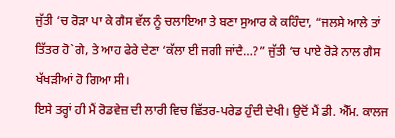ਜੁੱਤੀ ‘ਚ ਰੋੜਾ ਪਾ ਕੇ ਗੈਸ ਵੱਲ ਨੂੰ ਚਲਾਇਆ ਤੇ ਬਣਾ ਸੁਆਰ ਕੇ ਕਹਿੰਦਾ, “ਜਲਸੇ ਆਲੇ ਤਾਂ ਤਿੱਤਰ ਹੋ`ਗੇ, ਤੇ ਆਹ ਫੇਰੇ ਦੇਣਾ ‘ਕੱਲਾ ਈ ਜਗੀ ਜਾਂਦੈ…?” ਜੁੱਤੀ ‘ਚ ਪਾਏ ਰੋੜੇ ਨਾਲ ਗੈਸ ਖੱਖੜੀਆਂ ਹੋ ਗਿਆ ਸੀ।
ਇਸੇ ਤਰ੍ਹਾਂ ਹੀ ਮੈਂ ਰੋਡਵੇਜ਼ ਦੀ ਲਾਰੀ ਵਿਚ ਛਿੱਤਰ-ਪਰੇਡ ਹੁੰਦੀ ਦੇਖੀ। ਉਦੋਂ ਮੈਂ ਡੀ. ਐੱਮ. ਕਾਲਜ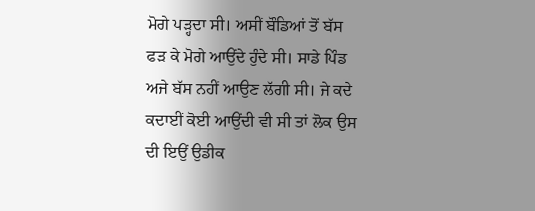ਮੋਗੇ ਪੜ੍ਹਦਾ ਸੀ। ਅਸੀਂ ਬੌਡਿਆਂ ਤੋਂ ਬੱਸ ਫੜ ਕੇ ਮੋਗੇ ਆਉਂਦੇ ਹੁੰਦੇ ਸੀ। ਸਾਡੇ ਪਿੰਡ ਅਜੇ ਬੱਸ ਨਹੀਂ ਆਉਣ ਲੱਗੀ ਸੀ। ਜੇ ਕਦੇ ਕਦਾਈਂ ਕੋਈ ਆਉਂਦੀ ਵੀ ਸੀ ਤਾਂ ਲੋਕ ਉਸ ਦੀ ਇਉਂ ਉਡੀਕ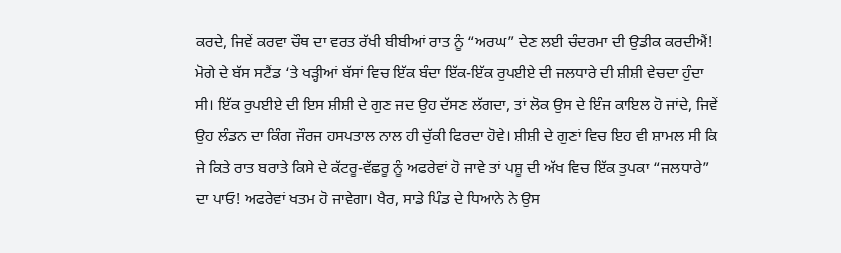ਕਰਦੇ, ਜਿਵੇਂ ਕਰਵਾ ਚੌਥ ਦਾ ਵਰਤ ਰੱਖੀ ਬੀਬੀਆਂ ਰਾਤ ਨੂੰ “ਅਰਘ” ਦੇਣ ਲਈ ਚੰਦਰਮਾ ਦੀ ਉਡੀਕ ਕਰਦੀਐਂ! ਮੋਗੇ ਦੇ ਬੱਸ ਸਟੈਂਡ ‘ਤੇ ਖੜ੍ਹੀਆਂ ਬੱਸਾਂ ਵਿਚ ਇੱਕ ਬੰਦਾ ਇੱਕ-ਇੱਕ ਰੁਪਈਏ ਦੀ ਜਲਧਾਰੇ ਦੀ ਸ਼ੀਸ਼ੀ ਵੇਚਦਾ ਹੁੰਦਾ ਸੀ। ਇੱਕ ਰੁਪਈਏ ਦੀ ਇਸ ਸ਼ੀਸ਼ੀ ਦੇ ਗੁਣ ਜਦ ਉਹ ਦੱਸਣ ਲੱਗਦਾ, ਤਾਂ ਲੋਕ ਉਸ ਦੇ ਇੰਜ ਕਾਇਲ ਹੋ ਜਾਂਦੇ, ਜਿਵੇਂ ਉਹ ਲੰਡਨ ਦਾ ਕਿੰਗ ਜੌਰਜ ਹਸਪਤਾਲ ਨਾਲ ਹੀ ਚੁੱਕੀ ਫਿਰਦਾ ਹੋਵੇ। ਸ਼ੀਸ਼ੀ ਦੇ ਗੁਣਾਂ ਵਿਚ ਇਹ ਵੀ ਸ਼ਾਮਲ ਸੀ ਕਿ ਜੇ ਕਿਤੇ ਰਾਤ ਬਰਾਤੇ ਕਿਸੇ ਦੇ ਕੱਟਰੂ-ਵੱਛਰੂ ਨੂੰ ਅਫਰੇਵਾਂ ਹੋ ਜਾਵੇ ਤਾਂ ਪਸ਼ੂ ਦੀ ਅੱਖ ਵਿਚ ਇੱਕ ਤੁਪਕਾ “ਜਲਧਾਰੇ” ਦਾ ਪਾਓ! ਅਫਰੇਵਾਂ ਖਤਮ ਹੋ ਜਾਵੇਗਾ। ਖੈਰ, ਸਾਡੇ ਪਿੰਡ ਦੇ ਧਿਆਨੇ ਨੇ ਉਸ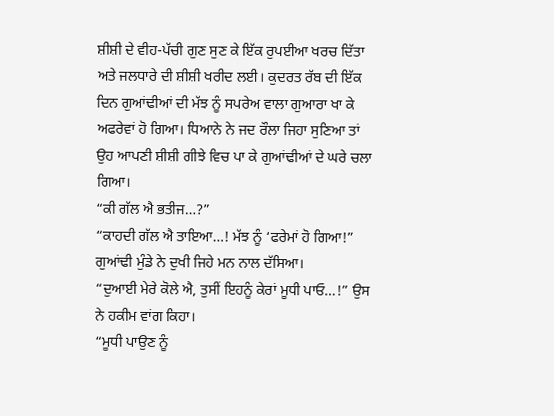ਸ਼ੀਸ਼ੀ ਦੇ ਵੀਹ-ਪੱਚੀ ਗੁਣ ਸੁਣ ਕੇ ਇੱਕ ਰੁਪਈਆ ਖਰਚ ਦਿੱਤਾ ਅਤੇ ਜਲਧਾਰੇ ਦੀ ਸ਼ੀਸ਼ੀ ਖਰੀਦ ਲਈ। ਕੁਦਰਤ ਰੱਬ ਦੀ ਇੱਕ ਦਿਨ ਗੁਆਂਢੀਆਂ ਦੀ ਮੱਝ ਨੂੰ ਸਪਰੇਅ ਵਾਲਾ ਗੁਆਰਾ ਖਾ ਕੇ ਅਫਰੇਵਾਂ ਹੋ ਗਿਆ। ਧਿਆਨੇ ਨੇ ਜਦ ਰੌਲਾ ਜਿਹਾ ਸੁਣਿਆ ਤਾਂ ਉਹ ਆਪਣੀ ਸ਼ੀਸ਼ੀ ਗੀਝੇ ਵਿਚ ਪਾ ਕੇ ਗੁਆਂਢੀਆਂ ਦੇ ਘਰੇ ਚਲਾ ਗਿਆ।
“ਕੀ ਗੱਲ ਐ ਭਤੀਜ…?”
“ਕਾਹਦੀ ਗੱਲ ਐ ਤਾਇਆ…! ਮੱਝ ਨੂੰ ‘ਫਰੇਮਾਂ ਹੋ ਗਿਆ!” ਗੁਆਂਢੀ ਮੁੰਡੇ ਨੇ ਦੁਖੀ ਜਿਹੇ ਮਨ ਨਾਲ ਦੱਸਿਆ।
“ਦੁਆਈ ਮੇਰੇ ਕੋਲੇ ਐ, ਤੁਸੀਂ ਇਹਨੂੰ ਕੇਰਾਂ ਮੂਧੀ ਪਾਓ…!” ਉਸ ਨੇ ਹਕੀਮ ਵਾਂਗ ਕਿਹਾ।
“ਮੂਧੀ ਪਾਉਣ ਨੂੰ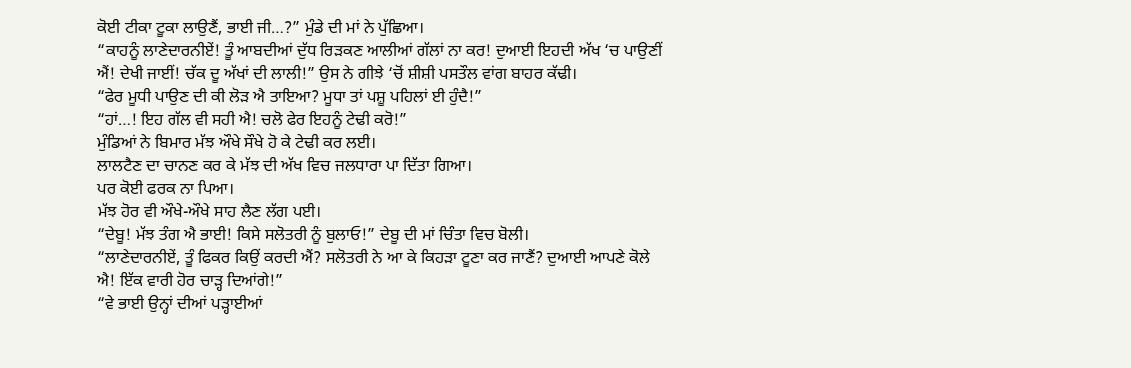ਕੋਈ ਟੀਕਾ ਟੂਕਾ ਲਾਉਣੈਂ, ਭਾਈ ਜੀ…?” ਮੁੰਡੇ ਦੀ ਮਾਂ ਨੇ ਪੁੱਛਿਆ।
“ਕਾਹਨੂੰ ਲਾਣੇਦਾਰਨੀਏਂ! ਤੂੰ ਆਬਦੀਆਂ ਦੁੱਧ ਰਿੜਕਣ ਆਲੀਆਂ ਗੱਲਾਂ ਨਾ ਕਰ! ਦੁਆਈ ਇਹਦੀ ਅੱਖ ‘ਚ ਪਾਉਣੀਂ ਐਂ! ਦੇਖੀ ਜਾਈਂ! ਚੱਕ ਦੂ ਅੱਖਾਂ ਦੀ ਲਾਲੀ!” ਉਸ ਨੇ ਗੀਝੇ ‘ਚੋਂ ਸ਼ੀਸ਼ੀ ਪਸਤੌਲ ਵਾਂਗ ਬਾਹਰ ਕੱਢੀ।
“ਫੇਰ ਮੂਧੀ ਪਾਉਣ ਦੀ ਕੀ ਲੋੜ ਐ ਤਾਇਆ? ਮੂਧਾ ਤਾਂ ਪਸ਼ੂ ਪਹਿਲਾਂ ਈ ਹੁੰਦੈ!”
“ਹਾਂ…! ਇਹ ਗੱਲ ਵੀ ਸਹੀ ਐ! ਚਲੋ ਫੇਰ ਇਹਨੂੰ ਟੇਢੀ ਕਰੋ!”
ਮੁੰਡਿਆਂ ਨੇ ਬਿਮਾਰ ਮੱਝ ਔਖੇ ਸੌਖੇ ਹੋ ਕੇ ਟੇਢੀ ਕਰ ਲਈ।
ਲਾਲਟੈਣ ਦਾ ਚਾਨਣ ਕਰ ਕੇ ਮੱਝ ਦੀ ਅੱਖ ਵਿਚ ਜਲਧਾਰਾ ਪਾ ਦਿੱਤਾ ਗਿਆ।
ਪਰ ਕੋਈ ਫਰਕ ਨਾ ਪਿਆ।
ਮੱਝ ਹੋਰ ਵੀ ਔਖੇ-ਔਖੇ ਸਾਹ ਲੈਣ ਲੱਗ ਪਈ।
“ਦੇਬੂ! ਮੱਝ ਤੰਗ ਐ ਭਾਈ! ਕਿਸੇ ਸਲੋਤਰੀ ਨੂੰ ਬੁਲਾਓ!” ਦੇਬੂ ਦੀ ਮਾਂ ਚਿੰਤਾ ਵਿਚ ਬੋਲੀ।
“ਲਾਣੇਦਾਰਨੀਏਂ, ਤੂੰ ਫਿਕਰ ਕਿਉਂ ਕਰਦੀ ਐਂ? ਸਲੋਤਰੀ ਨੇ ਆ ਕੇ ਕਿਹੜਾ ਟੂਣਾ ਕਰ ਜਾਣੈਂ? ਦੁਆਈ ਆਪਣੇ ਕੋਲੇ ਐ! ਇੱਕ ਵਾਰੀ ਹੋਰ ਚਾੜ੍ਹ ਦਿਆਂਗੇ!”
“ਵੇ ਭਾਈ ਉਨ੍ਹਾਂ ਦੀਆਂ ਪੜ੍ਹਾਈਆਂ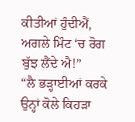ਕੀਤੀਆਂ ਹੁੰਦੀਐਂ, ਅਗਲੇ ਮਿੰਟ ‘ਚ ਰੋਗ ਬੁੱਝ ਲੈਂਦੇ ਐ!”
“ਲੈ ਭੜ੍ਹਾਈਆਂ ਕਰਕੇ ਉਨ੍ਹਾਂ ਕੋਲੇ ਕਿਹੜਾ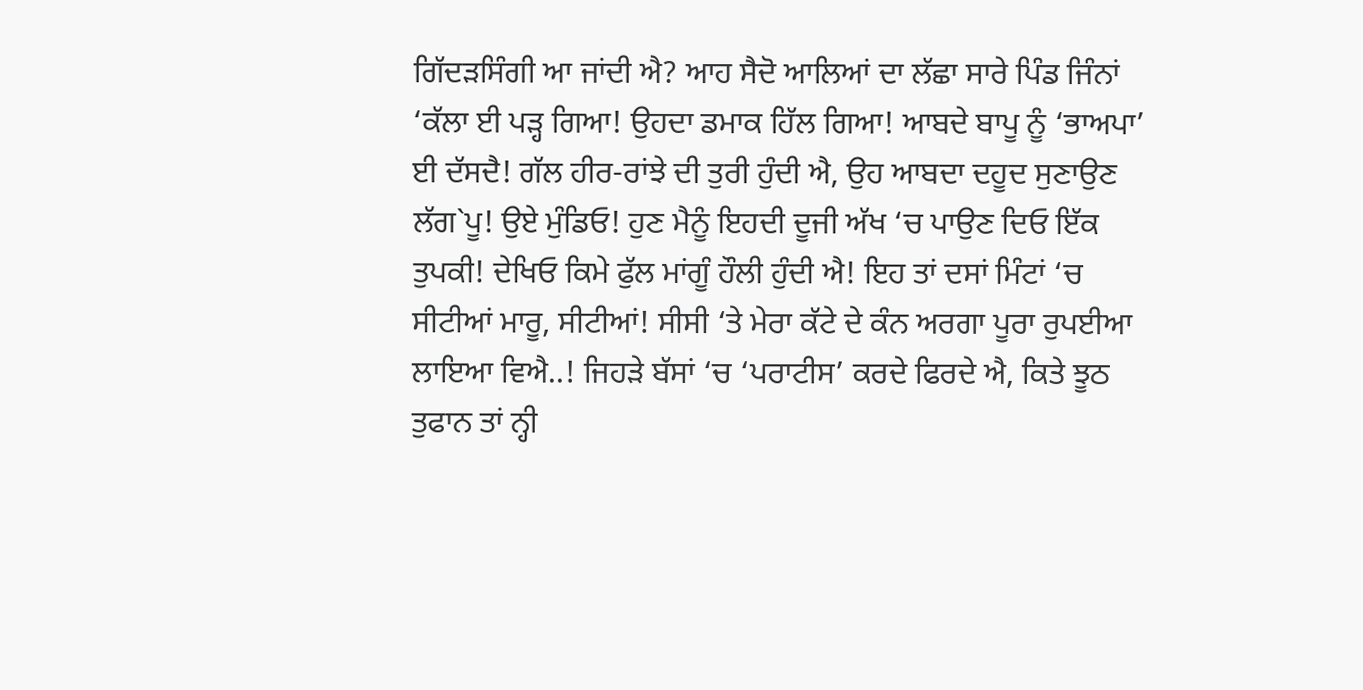ਗਿੱਦੜਸਿੰਗੀ ਆ ਜਾਂਦੀ ਐ? ਆਹ ਸੈਦੋ ਆਲਿਆਂ ਦਾ ਲੱਛਾ ਸਾਰੇ ਪਿੰਡ ਜਿੰਨਾਂ ‘ਕੱਲਾ ਈ ਪੜ੍ਹ ਗਿਆ! ਉਹਦਾ ਡਮਾਕ ਹਿੱਲ ਗਿਆ! ਆਬਦੇ ਬਾਪੂ ਨੂੰ ‘ਭਾਅਪਾ’ ਈ ਦੱਸਦੈ! ਗੱਲ ਹੀਰ-ਰਾਂਝੇ ਦੀ ਤੁਰੀ ਹੁੰਦੀ ਐ, ਉਹ ਆਬਦਾ ਦਹੂਦ ਸੁਣਾਉਣ ਲੱਗ`ਪੂ! ਉਏ ਮੁੰਡਿਓ! ਹੁਣ ਮੈਨੂੰ ਇਹਦੀ ਦੂਜੀ ਅੱਖ ‘ਚ ਪਾਉਣ ਦਿਓ ਇੱਕ ਤੁਪਕੀ! ਦੇਖਿਓ ਕਿਮੇ ਫੁੱਲ ਮਾਂਗੂੰ ਹੌਲੀ ਹੁੰਦੀ ਐ! ਇਹ ਤਾਂ ਦਸਾਂ ਮਿੰਟਾਂ ‘ਚ ਸੀਟੀਆਂ ਮਾਰੂ, ਸੀਟੀਆਂ! ਸੀਸੀ ‘ਤੇ ਮੇਰਾ ਕੱਟੇ ਦੇ ਕੰਨ ਅਰਗਾ ਪੂਰਾ ਰੁਪਈਆ ਲਾਇਆ ਵਿਐ..! ਜਿਹੜੇ ਬੱਸਾਂ ‘ਚ ‘ਪਰਾਟੀਸ’ ਕਰਦੇ ਫਿਰਦੇ ਐ, ਕਿਤੇ ਝੂਠ ਤੁਫਾਨ ਤਾਂ ਨ੍ਹੀ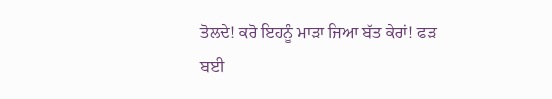ਤੋਲਦੇ! ਕਰੋ ਇਹਨੂੰ ਮਾੜਾ ਜਿਆ ਬੱਤ ਕੇਰਾਂ! ਫੜ ਬਈ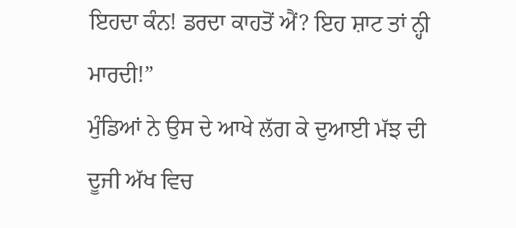ਇਹਦਾ ਕੰਨ! ਡਰਦਾ ਕਾਹਤੋਂ ਐਂ? ਇਹ ਸ਼ਾਟ ਤਾਂ ਨ੍ਹੀ ਮਾਰਦੀ!”
ਮੁੰਡਿਆਂ ਨੇ ਉਸ ਦੇ ਆਖੇ ਲੱਗ ਕੇ ਦੁਆਈ ਮੱਝ ਦੀ ਦੂਜੀ ਅੱਖ ਵਿਚ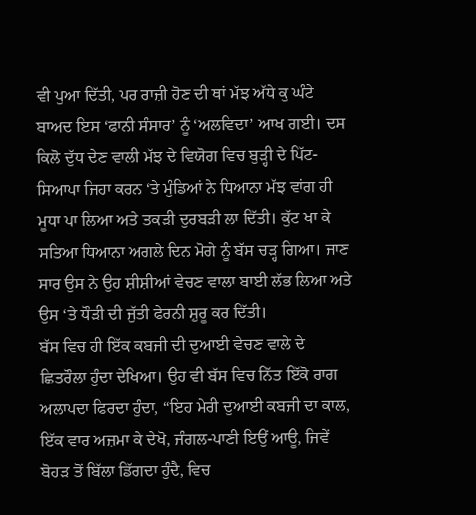ਵੀ ਪੁਆ ਦਿੱਤੀ, ਪਰ ਰਾਜ਼ੀ ਹੋਣ ਦੀ ਥਾਂ ਮੱਝ ਅੱਧੇ ਕੁ ਘੰਟੇ ਬਾਅਦ ਇਸ ‘ਫਾਨੀ ਸੰਸਾਰ’ ਨੂੰ ‘ਅਲਵਿਦਾ’ ਆਖ ਗਈ। ਦਸ ਕਿਲੋ ਦੁੱਧ ਦੇਣ ਵਾਲੀ ਮੱਝ ਦੇ ਵਿਯੋਗ ਵਿਚ ਬੁੜ੍ਹੀ ਦੇ ਪਿੱਟ-ਸਿਆਪਾ ਜਿਹਾ ਕਰਨ ‘ਤੇ ਮੁੰਡਿਆਂ ਨੇ ਧਿਆਨਾ ਮੱਝ ਵਾਂਗ ਹੀ ਮੂਧਾ ਪਾ ਲਿਆ ਅਤੇ ਤਕੜੀ ਦੁਰਬੜੀ ਲਾ ਦਿੱਤੀ। ਕੁੱਟ ਖਾ ਕੇ ਸਤਿਆ ਧਿਆਨਾ ਅਗਲੇ ਦਿਨ ਮੋਗੇ ਨੂੰ ਬੱਸ ਚੜ੍ਹ ਗਿਆ। ਜਾਣ ਸਾਰ ਉਸ ਨੇ ਉਹ ਸ਼ੀਸ਼ੀਆਂ ਵੇਚਣ ਵਾਲਾ ਬਾਈ ਲੱਭ ਲਿਆ ਅਤੇ ਉਸ ‘ਤੇ ਧੌੜੀ ਦੀ ਜੁੱਤੀ ਫੇਰਨੀ ਸ਼ੁਰੂ ਕਰ ਦਿੱਤੀ।
ਬੱਸ ਵਿਚ ਹੀ ਇੱਕ ਕਬਜੀ ਦੀ ਦੁਆਈ ਵੇਚਣ ਵਾਲੇ ਦੇ ਛਿਤਰੌਲਾ ਹੁੰਦਾ ਦੇਖਿਆ। ਉਹ ਵੀ ਬੱਸ ਵਿਚ ਨਿੱਤ ਇੱਕੋ ਰਾਗ ਅਲਾਪਦਾ ਫਿਰਦਾ ਹੁੰਦਾ, “ਇਹ ਮੇਰੀ ਦੁਆਈ ਕਬਜੀ ਦਾ ਕਾਲ, ਇੱਕ ਵਾਰ ਅਜ਼ਮਾ ਕੇ ਦੇਖੋ, ਜੰਗਲ-ਪਾਣੀ ਇਉਂ ਆਊ, ਜਿਵੇਂ ਬੋਹੜ ਤੋਂ ਬਿੱਲਾ ਡਿੱਗਦਾ ਹੁੰਦੈ, ਵਿਚ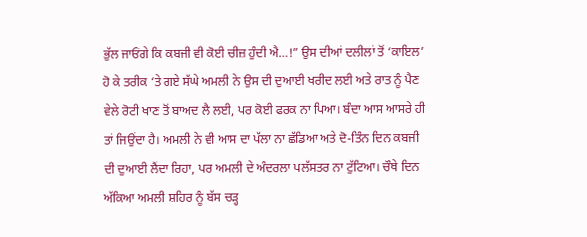ਭੁੱਲ ਜਾਓਂਗੇ ਕਿ ਕਬਜੀ ਵੀ ਕੋਈ ਚੀਜ਼ ਹੁੰਦੀ ਐ…!” ਉਸ ਦੀਆਂ ਦਲੀਲਾਂ ਤੋਂ ‘ਕਾਇਲ’ ਹੋ ਕੇ ਤਰੀਕ ‘ਤੇ ਗਏ ਸੱਘੇ ਅਮਲੀ ਨੇ ਉਸ ਦੀ ਦੁਆਈ ਖਰੀਦ ਲਈ ਅਤੇ ਰਾਤ ਨੂੰ ਪੈਣ ਵੇਲੇ ਰੋਟੀ ਖਾਣ ਤੋਂ ਬਾਅਦ ਲੈ ਲਈ, ਪਰ ਕੋਈ ਫਰਕ ਨਾ ਪਿਆ। ਬੰਦਾ ਆਸ ਆਸਰੇ ਹੀ ਤਾਂ ਜਿਉਂਦਾ ਹੈ। ਅਮਲੀ ਨੇ ਵੀ ਆਸ ਦਾ ਪੱਲਾ ਨਾ ਛੱਡਿਆ ਅਤੇ ਦੋ-ਤਿੰਨ ਦਿਨ ਕਬਜੀ ਦੀ ਦੁਆਈ ਲੈਂਦਾ ਰਿਹਾ, ਪਰ ਅਮਲੀ ਦੇ ਅੰਦਰਲਾ ਪਲੱਸਤਰ ਨਾ ਟੁੱਟਿਆ। ਚੌਥੇ ਦਿਨ ਅੱਕਿਆ ਅਮਲੀ ਸ਼ਹਿਰ ਨੂੰ ਬੱਸ ਚੜ੍ਹ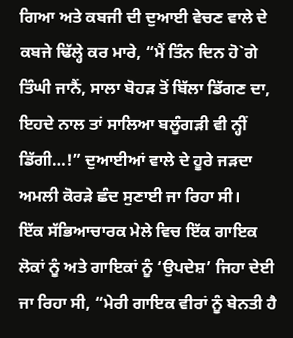ਗਿਆ ਅਤੇ ਕਬਜੀ ਦੀ ਦੁਆਈ ਵੇਚਣ ਵਾਲੇ ਦੇ ਕਬਜੇ ਢਿੱਲ੍ਹੇ ਕਰ ਮਾਰੇ, “ਮੈਂ ਤਿੰਨ ਦਿਨ ਹੋ`ਗੇ ਤਿੰਘੀ ਜਾਨੈਂ, ਸਾਲਾ ਬੋਹੜ ਤੋਂ ਬਿੱਲਾ ਡਿੱਗਣ ਦਾ, ਇਹਦੇ ਨਾਲ ਤਾਂ ਸਾਲਿਆ ਬਲੂੰਗੜੀ ਵੀ ਨ੍ਹੀਂ ਡਿੱਗੀ…!” ਦੁਆਈਆਂ ਵਾਲੇ ਦੇ ਹੂਰੇ ਜੜਦਾ ਅਮਲੀ ਕੋਰੜੇ ਛੰਦ ਸੁਣਾਈ ਜਾ ਰਿਹਾ ਸੀ।
ਇੱਕ ਸੱਭਿਆਚਾਰਕ ਮੇਲੇ ਵਿਚ ਇੱਕ ਗਾਇਕ ਲੋਕਾਂ ਨੂੰ ਅਤੇ ਗਾਇਕਾਂ ਨੂੰ ‘ਉਪਦੇਸ਼’ ਜਿਹਾ ਦੇਈ ਜਾ ਰਿਹਾ ਸੀ, “ਮੇਰੀ ਗਾਇਕ ਵੀਰਾਂ ਨੂੰ ਬੇਨਤੀ ਹੈ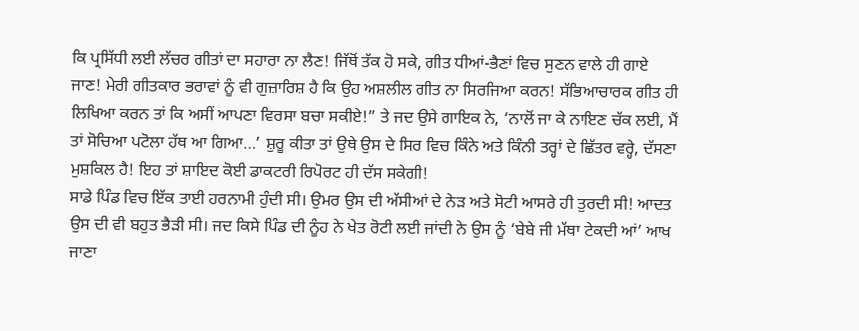ਕਿ ਪ੍ਰਸਿੱਧੀ ਲਈ ਲੱਚਰ ਗੀਤਾਂ ਦਾ ਸਹਾਰਾ ਨਾ ਲੈਣ! ਜਿੱਥੋਂ ਤੱਕ ਹੋ ਸਕੇ, ਗੀਤ ਧੀਆਂ-ਭੈਣਾਂ ਵਿਚ ਸੁਣਨ ਵਾਲੇ ਹੀ ਗਾਏ ਜਾਣ! ਮੇਰੀ ਗੀਤਕਾਰ ਭਰਾਵਾਂ ਨੂੰ ਵੀ ਗੁਜ਼ਾਰਿਸ਼ ਹੈ ਕਿ ਉਹ ਅਸ਼ਲੀਲ ਗੀਤ ਨਾ ਸਿਰਜਿਆ ਕਰਨ! ਸੱਭਿਆਚਾਰਕ ਗੀਤ ਹੀ ਲਿਖਿਆ ਕਰਨ ਤਾਂ ਕਿ ਅਸੀਂ ਆਪਣਾ ਵਿਰਸਾ ਬਚਾ ਸਕੀਏ!” ਤੇ ਜਦ ਉਸੇ ਗਾਇਕ ਨੇ, ‘ਨਾਲੋਂ ਜਾ ਕੇ ਨਾਇਣ ਚੱਕ ਲਈ, ਮੈਂ ਤਾਂ ਸੋਚਿਆ ਪਟੋਲਾ ਹੱਥ ਆ ਗਿਆ…’ ਸ਼ੁਰੂ ਕੀਤਾ ਤਾਂ ਉਥੇ ਉਸ ਦੇ ਸਿਰ ਵਿਚ ਕਿੰਨੇ ਅਤੇ ਕਿੰਨੀ ਤਰ੍ਹਾਂ ਦੇ ਛਿੱਤਰ ਵਰ੍ਹੇ, ਦੱਸਣਾ ਮੁਸ਼ਕਿਲ ਹੈ! ਇਹ ਤਾਂ ਸ਼ਾਇਦ ਕੋਈ ਡਾਕਟਰੀ ਰਿਪੋਰਟ ਹੀ ਦੱਸ ਸਕੇਗੀ!
ਸਾਡੇ ਪਿੰਡ ਵਿਚ ਇੱਕ ਤਾਈ ਹਰਨਾਮੀ ਹੁੰਦੀ ਸੀ। ਉਮਰ ਉਸ ਦੀ ਅੱਸੀਆਂ ਦੇ ਨੇੜ ਅਤੇ ਸੋਟੀ ਆਸਰੇ ਹੀ ਤੁਰਦੀ ਸੀ! ਆਦਤ ਉਸ ਦੀ ਵੀ ਬਹੁਤ ਭੈੜੀ ਸੀ। ਜਦ ਕਿਸੇ ਪਿੰਡ ਦੀ ਨੂੰਹ ਨੇ ਖੇਤ ਰੋਟੀ ਲਈ ਜਾਂਦੀ ਨੇ ਉਸ ਨੂੰ ‘ਬੇਬੇ ਜੀ ਮੱਥਾ ਟੇਕਦੀ ਆਂ’ ਆਖ ਜਾਣਾ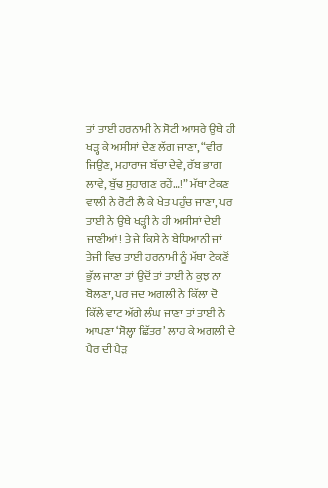ਤਾਂ ਤਾਈ ਹਰਨਾਮੀ ਨੇ ਸੋਟੀ ਆਸਰੇ ਉਥੇ ਹੀ ਖੜ੍ਹ ਕੇ ਅਸੀਸਾਂ ਦੇਣ ਲੱਗ ਜਾਣਾ, “ਵੀਰ ਜਿਉਣ, ਮਹਾਰਾਜ ਬੱਚਾ ਦੇਵੇ, ਰੱਬ ਭਾਗ ਲਾਵੇ, ਬੁੱਢ ਸੁਹਾਗਣ ਰਹੇਂ…!” ਮੱਥਾ ਟੇਕਣ ਵਾਲੀ ਨੇ ਰੋਟੀ ਲੈ ਕੇ ਖੇਤ ਪਹੁੰਚ ਜਾਣਾ, ਪਰ ਤਾਈ ਨੇ ਉਥੇ ਖੜ੍ਹੀ ਨੇ ਹੀ ਅਸੀਸਾਂ ਦੇਈ ਜਾਣੀਆਂ! ਤੇ ਜੇ ਕਿਸੇ ਨੇ ਬੇਧਿਆਨੀ ਜਾਂ ਤੇਜੀ ਵਿਚ ਤਾਈ ਹਰਨਾਮੀ ਨੂੰ ਮੱਥਾ ਟੇਕਣੋਂ ਭੁੱਲ ਜਾਣਾ ਤਾਂ ਉਦੋਂ ਤਾਂ ਤਾਈ ਨੇ ਕੁਝ ਨਾ ਬੋਲਣਾ, ਪਰ ਜਦ ਅਗਲੀ ਨੇ ਕਿੱਲਾ ਦੋ ਕਿੱਲੇ ਵਾਟ ਅੱਗੇ ਲੰਘ ਜਾਣਾ ਤਾਂ ਤਾਈ ਨੇ ਆਪਣਾ ‘ਸੋਲ੍ਹਾ ਛਿੱਤਰ’ ਲਾਹ ਕੇ ਅਗਲੀ ਦੇ ਪੈਰ ਦੀ ਪੈੜ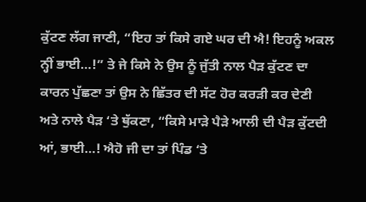ਕੁੱਟਣ ਲੱਗ ਜਾਣੀ, “ਇਹ ਤਾਂ ਕਿਸੇ ਗਏ ਘਰ ਦੀ ਐ! ਇਹਨੂੰ ਅਕਲ ਨ੍ਹੀਂ ਭਾਈ…!” ਤੇ ਜੇ ਕਿਸੇ ਨੇ ਉਸ ਨੂੰ ਜੁੱਤੀ ਨਾਲ ਪੈੜ ਕੁੱਟਣ ਦਾ ਕਾਰਨ ਪੁੱਛਣਾ ਤਾਂ ਉਸ ਨੇ ਛਿੱਤਰ ਦੀ ਸੱਟ ਹੋਰ ਕਰੜੀ ਕਰ ਦੇਣੀ ਅਤੇ ਨਾਲੇ ਪੈੜ ‘ਤੇ ਥੁੱਕਣਾ, “ਕਿਸੇ ਮਾੜੇ ਪੈੜੇ ਆਲੀ ਦੀ ਪੈੜ ਕੁੱਟਦੀ ਆਂ, ਭਾਈ…! ਐਹੋ ਜੀ ਦਾ ਤਾਂ ਪਿੰਡ ‘ਤੇ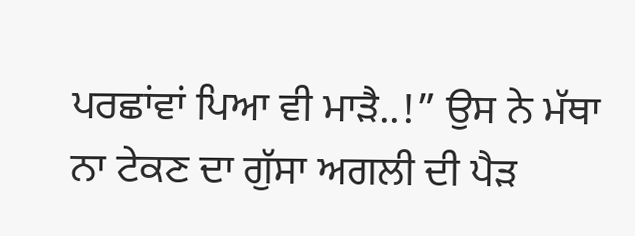ਪਰਛਾਂਵਾਂ ਪਿਆ ਵੀ ਮਾੜੈ..!” ਉਸ ਨੇ ਮੱਥਾ ਨਾ ਟੇਕਣ ਦਾ ਗੁੱਸਾ ਅਗਲੀ ਦੀ ਪੈੜ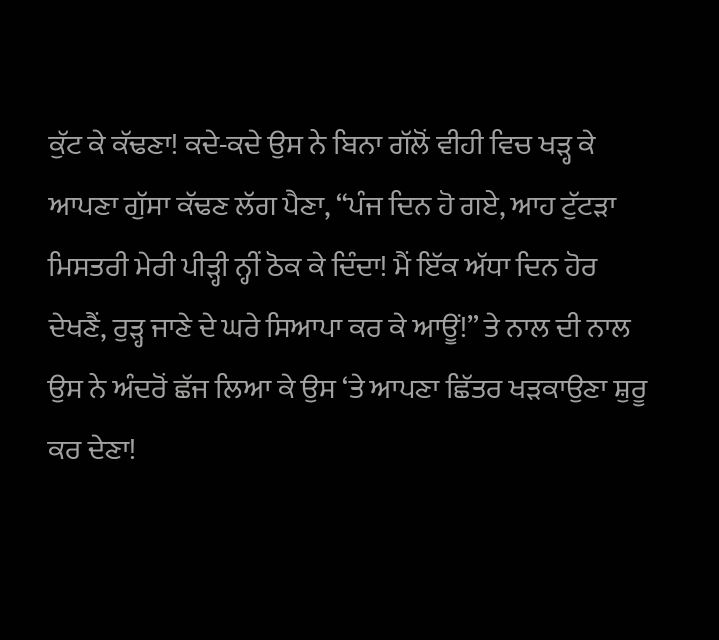ਕੁੱਟ ਕੇ ਕੱਢਣਾ! ਕਦੇ-ਕਦੇ ਉਸ ਨੇ ਬਿਨਾ ਗੱਲੋਂ ਵੀਹੀ ਵਿਚ ਖੜ੍ਹ ਕੇ ਆਪਣਾ ਗੁੱਸਾ ਕੱਢਣ ਲੱਗ ਪੈਣਾ, “ਪੰਜ ਦਿਨ ਹੋ ਗਏ, ਆਹ ਟੁੱਟੜਾ ਮਿਸਤਰੀ ਮੇਰੀ ਪੀੜ੍ਹੀ ਨ੍ਹੀਂ ਠੋਕ ਕੇ ਦਿੰਦਾ! ਮੈਂ ਇੱਕ ਅੱਧਾ ਦਿਨ ਹੋਰ ਦੇਖਣੈਂ, ਰੁੜ੍ਹ ਜਾਣੇ ਦੇ ਘਰੇ ਸਿਆਪਾ ਕਰ ਕੇ ਆਊਂ!” ਤੇ ਨਾਲ ਦੀ ਨਾਲ ਉਸ ਨੇ ਅੰਦਰੋਂ ਛੱਜ ਲਿਆ ਕੇ ਉਸ ‘ਤੇ ਆਪਣਾ ਛਿੱਤਰ ਖੜਕਾਉਣਾ ਸ਼ੁਰੂ ਕਰ ਦੇਣਾ!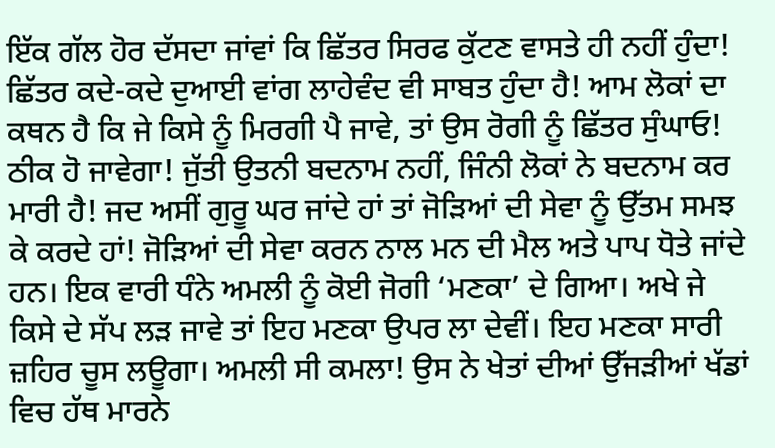ਇੱਕ ਗੱਲ ਹੋਰ ਦੱਸਦਾ ਜਾਂਵਾਂ ਕਿ ਛਿੱਤਰ ਸਿਰਫ ਕੁੱਟਣ ਵਾਸਤੇ ਹੀ ਨਹੀਂ ਹੁੰਦਾ! ਛਿੱਤਰ ਕਦੇ-ਕਦੇ ਦੁਆਈ ਵਾਂਗ ਲਾਹੇਵੰਦ ਵੀ ਸਾਬਤ ਹੁੰਦਾ ਹੈ! ਆਮ ਲੋਕਾਂ ਦਾ ਕਥਨ ਹੈ ਕਿ ਜੇ ਕਿਸੇ ਨੂੰ ਮਿਰਗੀ ਪੈ ਜਾਵੇ, ਤਾਂ ਉਸ ਰੋਗੀ ਨੂੰ ਛਿੱਤਰ ਸੁੰਘਾਓ! ਠੀਕ ਹੋ ਜਾਵੇਗਾ! ਜੁੱਤੀ ਉਤਨੀ ਬਦਨਾਮ ਨਹੀਂ, ਜਿੰਨੀ ਲੋਕਾਂ ਨੇ ਬਦਨਾਮ ਕਰ ਮਾਰੀ ਹੈ! ਜਦ ਅਸੀਂ ਗੁਰੂ ਘਰ ਜਾਂਦੇ ਹਾਂ ਤਾਂ ਜੋੜਿਆਂ ਦੀ ਸੇਵਾ ਨੂੰ ਉੱਤਮ ਸਮਝ ਕੇ ਕਰਦੇ ਹਾਂ! ਜੋੜਿਆਂ ਦੀ ਸੇਵਾ ਕਰਨ ਨਾਲ ਮਨ ਦੀ ਮੈਲ ਅਤੇ ਪਾਪ ਧੋਤੇ ਜਾਂਦੇ ਹਨ। ਇਕ ਵਾਰੀ ਧੰਨੇ ਅਮਲੀ ਨੂੰ ਕੋਈ ਜੋਗੀ ‘ਮਣਕਾ’ ਦੇ ਗਿਆ। ਅਖੇ ਜੇ ਕਿਸੇ ਦੇ ਸੱਪ ਲੜ ਜਾਵੇ ਤਾਂ ਇਹ ਮਣਕਾ ਉਪਰ ਲਾ ਦੇਵੀਂ। ਇਹ ਮਣਕਾ ਸਾਰੀ ਜ਼ਹਿਰ ਚੂਸ ਲਊਗਾ। ਅਮਲੀ ਸੀ ਕਮਲਾ! ਉਸ ਨੇ ਖੇਤਾਂ ਦੀਆਂ ਉੱਜੜੀਆਂ ਖੱਡਾਂ ਵਿਚ ਹੱਥ ਮਾਰਨੇ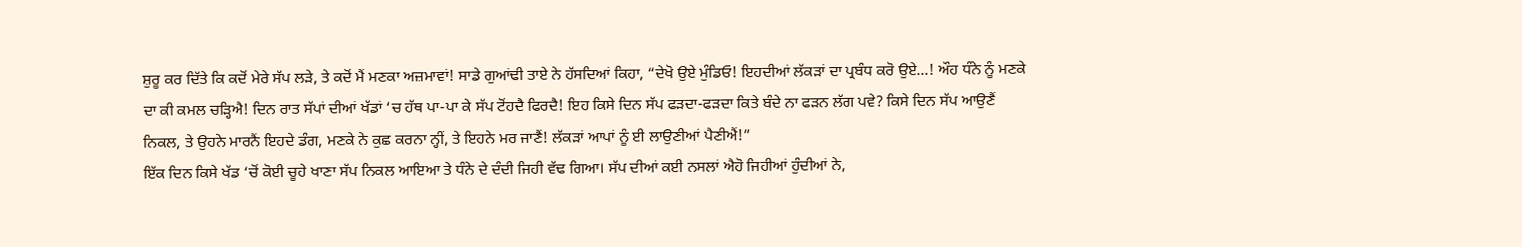ਸ਼ੁਰੂ ਕਰ ਦਿੱਤੇ ਕਿ ਕਦੋਂ ਮੇਰੇ ਸੱਪ ਲੜੇ, ਤੇ ਕਦੋਂ ਮੈਂ ਮਣਕਾ ਅਜ਼ਮਾਵਾਂ! ਸਾਡੇ ਗੁਆਂਢੀ ਤਾਏ ਨੇ ਹੱਸਦਿਆਂ ਕਿਹਾ, “ਦੇਖੋ ਉਏ ਮੁੰਡਿਓ! ਇਹਦੀਆਂ ਲੱਕੜਾਂ ਦਾ ਪ੍ਰਬੰਧ ਕਰੋ ਉਏ…! ਔਹ ਧੰਨੇ ਨੂੰ ਮਣਕੇ ਦਾ ਕੀ ਕਮਲ ਚੜ੍ਹਿਐ! ਦਿਨ ਰਾਤ ਸੱਪਾਂ ਦੀਆਂ ਖੱਡਾਂ ‘ਚ ਹੱਥ ਪਾ-ਪਾ ਕੇ ਸੱਪ ਟੋਂਹਦੈ ਫਿਰਦੈ! ਇਹ ਕਿਸੇ ਦਿਨ ਸੱਪ ਫੜਦਾ-ਫੜਦਾ ਕਿਤੇ ਬੰਦੇ ਨਾ ਫੜਨ ਲੱਗ ਪਵੇ? ਕਿਸੇ ਦਿਨ ਸੱਪ ਆਉਣੈਂ ਨਿਕਲ, ਤੇ ਉਹਨੇ ਮਾਰਨੈਂ ਇਹਦੇ ਡੰਗ, ਮਣਕੇ ਨੇ ਕੁਛ ਕਰਨਾ ਨ੍ਹੀਂ, ਤੇ ਇਹਨੇ ਮਰ ਜਾਣੈਂ! ਲੱਕੜਾਂ ਆਪਾਂ ਨੂੰ ਈ ਲਾਉਣੀਆਂ ਪੈਣੀਐਂ!”
ਇੱਕ ਦਿਨ ਕਿਸੇ ਖੱਡ ‘ਚੋਂ ਕੋਈ ਚੂਹੇ ਖਾਣਾ ਸੱਪ ਨਿਕਲ ਆਇਆ ਤੇ ਧੰਨੇ ਦੇ ਦੰਦੀ ਜਿਹੀ ਵੱਢ ਗਿਆ। ਸੱਪ ਦੀਆਂ ਕਈ ਨਸਲਾਂ ਐਹੋ ਜਿਹੀਆਂ ਹੁੰਦੀਆਂ ਨੇ,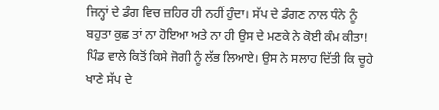ਜਿਨ੍ਹਾਂ ਦੇ ਡੰਗ ਵਿਚ ਜ਼ਹਿਰ ਹੀ ਨਹੀਂ ਹੁੰਦਾ। ਸੱਪ ਦੇ ਡੰਗਣ ਨਾਲ ਧੰਨੇ ਨੂੰ ਬਹੁਤਾ ਕੁਛ ਤਾਂ ਨਾ ਹੋਇਆ ਅਤੇ ਨਾ ਹੀ ਉਸ ਦੇ ਮਣਕੇ ਨੇ ਕੋਈ ਕੰਮ ਕੀਤਾ! ਪਿੰਡ ਵਾਲੇ ਕਿਤੋਂ ਕਿਸੇ ਜੋਗੀ ਨੂੰ ਲੱਭ ਲਿਆਏ। ਉਸ ਨੇ ਸਲਾਹ ਦਿੱਤੀ ਕਿ ਚੂਹੇ ਖਾਣੇ ਸੱਪ ਦੇ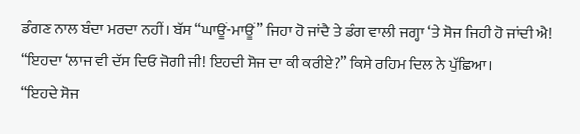ਡੰਗਣ ਨਾਲ ਬੰਦਾ ਮਰਦਾ ਨਹੀਂ। ਬੱਸ “ਘਾਊਂ-ਮਾਊਂ” ਜਿਹਾ ਹੋ ਜਾਂਦੈ ਤੇ ਡੰਗ ਵਾਲੀ ਜਗ੍ਹਾ ‘ਤੇ ਸੋਜ ਜਿਹੀ ਹੋ ਜਾਂਦੀ ਐ!
“ਇਹਦਾ ‘ਲਾਜ ਵੀ ਦੱਸ ਦਿਓ ਜੋਗੀ ਜੀ! ਇਹਦੀ ਸੋਜ ਦਾ ਕੀ ਕਰੀਏ?” ਕਿਸੇ ਰਹਿਮ ਦਿਲ ਨੇ ਪੁੱਛਿਆ।
“ਇਹਦੇ ਸੋਜ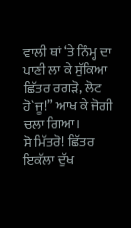ਵਾਲੀ ਥਾਂ ‘ਤੇ ਨਿੰਮ੍ਹ ਦਾ ਪਾਣੀ ਲਾ ਕੇ ਸੁੱਕਿਆ ਛਿੱਤਰ ਰਗੜੋ, ਲੋਟ ਹੋ`ਜੂ!” ਆਖ ਕੇ ਜੋਗੀ ਚਲਾ ਗਿਆ।
ਸੋ ਮਿੱਤਰੋ! ਛਿੱਤਰ ਇਕੱਲਾ ਦੁੱਖ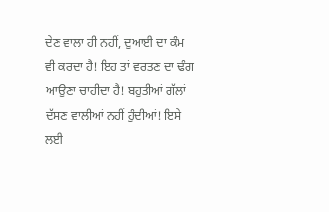ਦੇਣ ਵਾਲਾ ਹੀ ਨਹੀਂ, ਦੁਆਈ ਦਾ ਕੰਮ ਵੀ ਕਰਦਾ ਹੈ! ਇਹ ਤਾਂ ਵਰਤਣ ਦਾ ਢੰਗ ਆਉਣਾ ਚਾਹੀਦਾ ਹੈ! ਬਹੁਤੀਆਂ ਗੱਲਾਂ ਦੱਸਣ ਵਾਲੀਆਂ ਨਹੀਂ ਹੁੰਦੀਆਂ! ਇਸੇ ਲਈ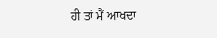ਹੀ ਤਾਂ ਮੈਂ ਆਖਦਾ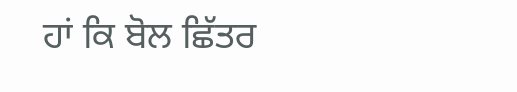ਹਾਂ ਕਿ ਬੋਲ ਛਿੱਤਰ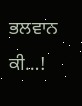ਭਲਵਾਨ ਕੀ…!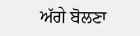ਅੱਗੇ ਬੋਲਣਾ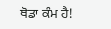ਥੋਡਾ ਕੰਮ ਹੈ!